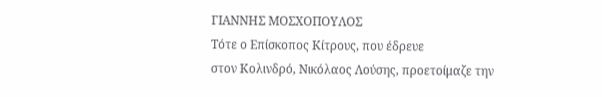ΓΙΑΝΝΗΣ ΜΟΣΧΟΠΟΥΛΟΣ
Τότε ο Επίσκοπος Κίτρους, που έδρευε
στον Κολινδρό, Νικόλαος Λούσης, προετοίμαζε την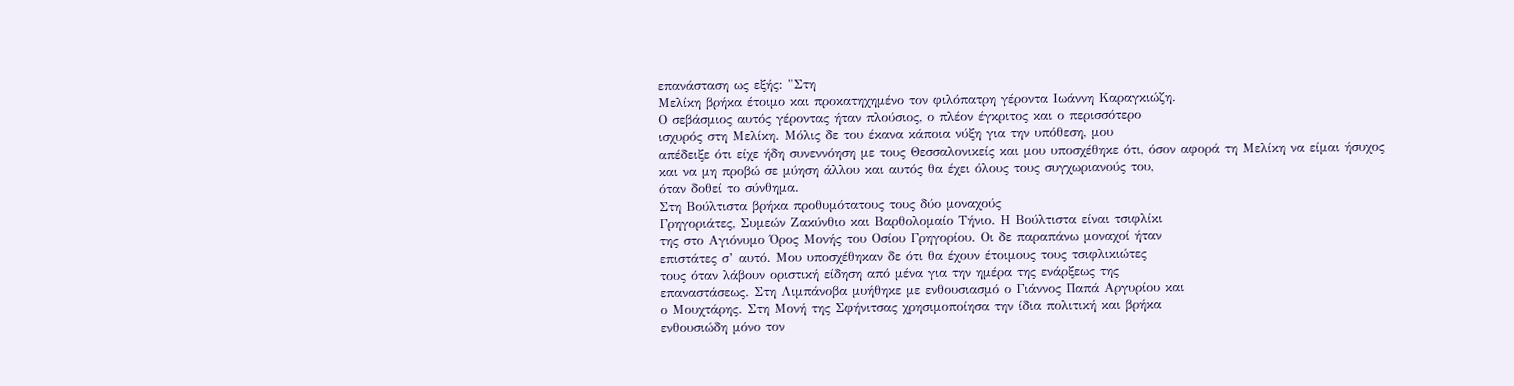επανάσταση ως εξής: "Στη
Μελίκη βρήκα έτοιμο και προκατηχημένο τον φιλόπατρη γέροντα Ιωάννη Καραγκιώζη.
Ο σεβάσμιος αυτός γέροντας ήταν πλούσιος, ο πλέον έγκριτος και ο περισσότερο
ισχυρός στη Μελίκη. Μόλις δε του έκανα κάποια νύξη για την υπόθεση, μου
απέδειξε ότι είχε ήδη συνεννόηση με τους Θεσσαλονικείς και μου υποσχέθηκε ότι, όσον αφορά τη Μελίκη να είμαι ήσυχος
και να μη προβώ σε μύηση άλλου και αυτός θα έχει όλους τους συγχωριανούς του,
όταν δοθεί το σύνθημα.
Στη Βούλτιστα βρήκα προθυμότατους τους δύο μοναχούς
Γρηγοριάτες, Συμεών Ζακύνθιο και Βαρθολομαίο Τήνιο. Η Βούλτιστα είναι τσιφλίκι
της στο Αγιόνυμο Όρος Μονής του Οσίου Γρηγορίου. Οι δε παραπάνω μοναχοί ήταν
επιστάτες σ’ αυτό. Μου υποσχέθηκαν δε ότι θα έχουν έτοιμους τους τσιφλικιώτες
τους όταν λάβουν οριστική είδηση από μένα για την ημέρα της ενάρξεως της
επαναστάσεως. Στη Λιμπάνοβα μυήθηκε με ενθουσιασμό ο Γιάννος Παπά Αργυρίου και
ο Μουχτάρης. Στη Μονή της Σφήνιτσας χρησιμοποίησα την ίδια πολιτική και βρήκα
ενθουσιώδη μόνο τον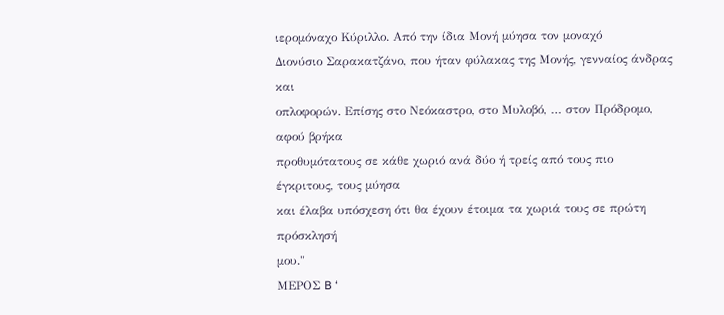ιερομόναχο Κύριλλο. Από την ίδια Μονή μύησα τον μοναχό
Διονύσιο Σαρακατζάνο, που ήταν φύλακας της Μονής, γενναίος άνδρας και
οπλοφορών. Επίσης στο Νεόκαστρο, στο Μυλοβό, … στον Πρόδρομο, αφού βρήκα
προθυμότατους σε κάθε χωριό ανά δύο ή τρείς από τους πιο έγκριτους, τους μύησα
και έλαβα υπόσχεση ότι θα έχουν έτοιμα τα χωριά τους σε πρώτη πρόσκλησή
μου."
MEΡOΣ B ‘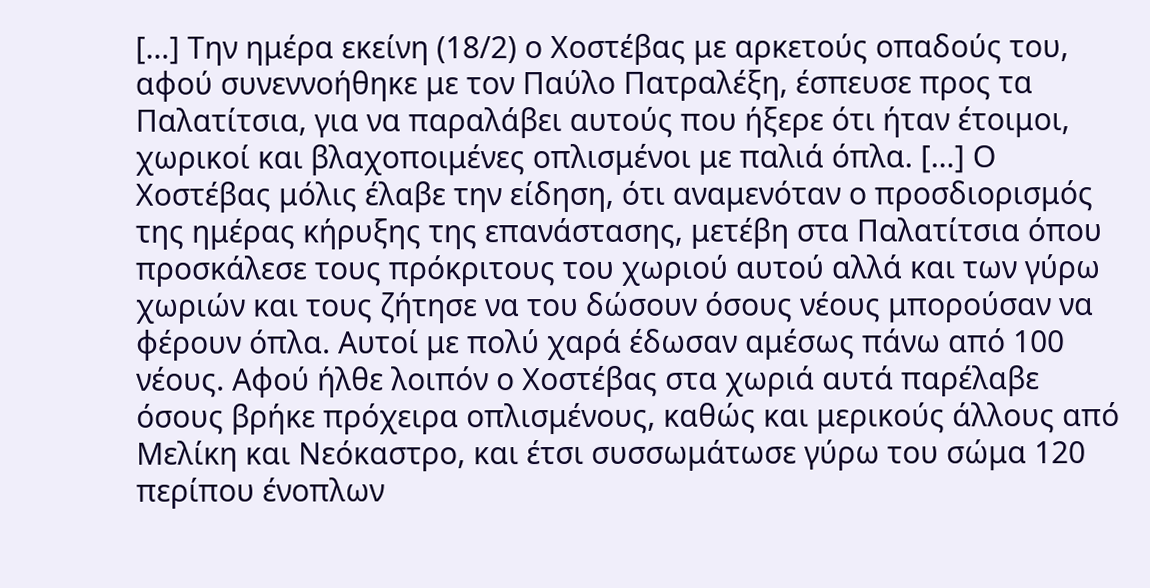[…] Την ημέρα εκείνη (18/2) ο Χοστέβας με αρκετούς οπαδούς του, αφού συνεννοήθηκε με τον Παύλο Πατραλέξη, έσπευσε προς τα Παλατίτσια, για να παραλάβει αυτούς που ήξερε ότι ήταν έτοιμοι, χωρικοί και βλαχοποιμένες οπλισμένοι με παλιά όπλα. […] Ο Χοστέβας μόλις έλαβε την είδηση, ότι αναμενόταν ο προσδιορισμός της ημέρας κήρυξης της επανάστασης, μετέβη στα Παλατίτσια όπου προσκάλεσε τους πρόκριτους του χωριού αυτού αλλά και των γύρω χωριών και τους ζήτησε να του δώσουν όσους νέους μπορούσαν να φέρουν όπλα. Αυτοί με πολύ χαρά έδωσαν αμέσως πάνω από 100 νέους. Αφού ήλθε λοιπόν ο Χοστέβας στα χωριά αυτά παρέλαβε όσους βρήκε πρόχειρα οπλισμένους, καθώς και μερικούς άλλους από Μελίκη και Νεόκαστρο, και έτσι συσσωμάτωσε γύρω του σώμα 120 περίπου ένοπλων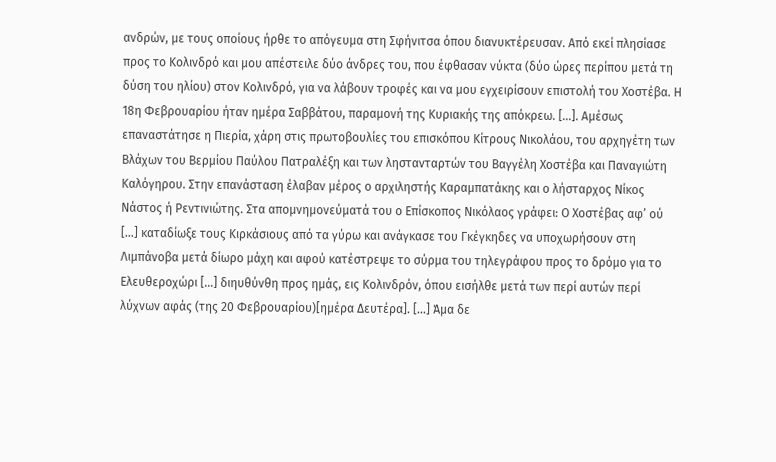ανδρών, με τους οποίους ήρθε το απόγευμα στη Σφήνιτσα όπου διανυκτέρευσαν. Από εκεί πλησίασε προς το Κολινδρό και μου απέστειλε δύο άνδρες του, που έφθασαν νύκτα (δύο ώρες περίπου μετά τη δύση του ηλίου) στον Κολινδρό, για να λάβουν τροφές και να μου εγχειρίσουν επιστολή του Χοστέβα. Η 18η Φεβρουαρίου ήταν ημέρα Σαββάτου, παραμονή της Κυριακής της απόκρεω. […]. Αμέσως επαναστάτησε η Πιερία, χάρη στις πρωτοβουλίες του επισκόπου Κίτρους Νικολάου, του αρχηγέτη των Βλάχων του Βερμίου Παύλου Πατραλέξη και των ληστανταρτών του Βαγγέλη Χοστέβα και Παναγιώτη Καλόγηρου. Στην επανάσταση έλαβαν μέρος ο αρχιληστής Καραμπατάκης και ο λήσταρχος Νίκος Νάστος ή Ρεντινιώτης. Στα απομνημονεύματά του ο Επίσκοπος Νικόλαος γράφει: Ο Χοστέβας αφ’ ού […] καταδίωξε τους Κιρκάσιους από τα γύρω και ανάγκασε του Γκέγκηδες να υποχωρήσουν στη Λιμπάνοβα μετά δίωρο μάχη και αφού κατέστρεψε το σύρμα του τηλεγράφου προς το δρόμο για το Ελευθεροχώρι […] διηυθύνθη προς ημάς, εις Κολινδρόν, όπου εισήλθε μετά των περί αυτών περί λύχνων αφάς (της 20 Φεβρουαρίου)[ημέρα Δευτέρα]. […] Άμα δε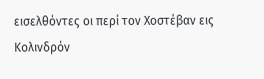εισελθόντες οι περί τον Χοστέβαν εις Κολινδρόν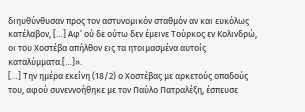διηυθύνθυσαν προς τον αστυνομικόν σταθμόν αν και ευκόλως κατέλαβον, […] Αφ’ ού δε ούτω δεν έμεινε Τούρκος εν Κολινδρώ, οι του Χοστέβα απήλθον εις τα ητοιμασμένα αυτοίς καταλύμματα.[…]».
[…] Την ημέρα εκείνη (18/2) ο Χοστέβας με αρκετούς οπαδούς του, αφού συνεννοήθηκε με τον Παύλο Πατραλέξη, έσπευσε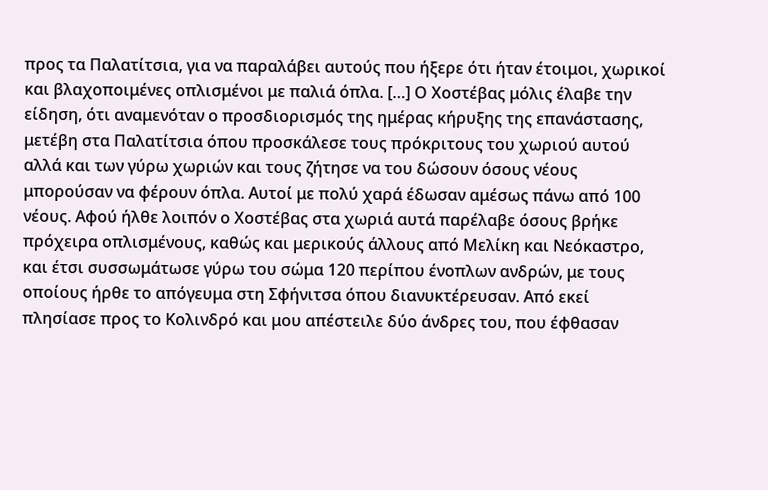προς τα Παλατίτσια, για να παραλάβει αυτούς που ήξερε ότι ήταν έτοιμοι, χωρικοί και βλαχοποιμένες οπλισμένοι με παλιά όπλα. […] Ο Χοστέβας μόλις έλαβε την είδηση, ότι αναμενόταν ο προσδιορισμός της ημέρας κήρυξης της επανάστασης, μετέβη στα Παλατίτσια όπου προσκάλεσε τους πρόκριτους του χωριού αυτού αλλά και των γύρω χωριών και τους ζήτησε να του δώσουν όσους νέους μπορούσαν να φέρουν όπλα. Αυτοί με πολύ χαρά έδωσαν αμέσως πάνω από 100 νέους. Αφού ήλθε λοιπόν ο Χοστέβας στα χωριά αυτά παρέλαβε όσους βρήκε πρόχειρα οπλισμένους, καθώς και μερικούς άλλους από Μελίκη και Νεόκαστρο, και έτσι συσσωμάτωσε γύρω του σώμα 120 περίπου ένοπλων ανδρών, με τους οποίους ήρθε το απόγευμα στη Σφήνιτσα όπου διανυκτέρευσαν. Από εκεί πλησίασε προς το Κολινδρό και μου απέστειλε δύο άνδρες του, που έφθασαν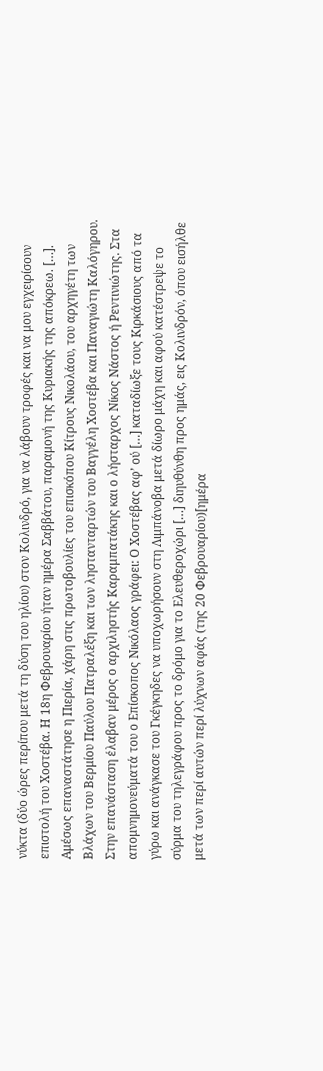νύκτα (δύο ώρες περίπου μετά τη δύση του ηλίου) στον Κολινδρό, για να λάβουν τροφές και να μου εγχειρίσουν επιστολή του Χοστέβα. Η 18η Φεβρουαρίου ήταν ημέρα Σαββάτου, παραμονή της Κυριακής της απόκρεω. […]. Αμέσως επαναστάτησε η Πιερία, χάρη στις πρωτοβουλίες του επισκόπου Κίτρους Νικολάου, του αρχηγέτη των Βλάχων του Βερμίου Παύλου Πατραλέξη και των ληστανταρτών του Βαγγέλη Χοστέβα και Παναγιώτη Καλόγηρου. Στην επανάσταση έλαβαν μέρος ο αρχιληστής Καραμπατάκης και ο λήσταρχος Νίκος Νάστος ή Ρεντινιώτης. Στα απομνημονεύματά του ο Επίσκοπος Νικόλαος γράφει: Ο Χοστέβας αφ’ ού […] καταδίωξε τους Κιρκάσιους από τα γύρω και ανάγκασε του Γκέγκηδες να υποχωρήσουν στη Λιμπάνοβα μετά δίωρο μάχη και αφού κατέστρεψε το σύρμα του τηλεγράφου προς το δρόμο για το Ελευθεροχώρι […] διηυθύνθη προς ημάς, εις Κολινδρόν, όπου εισήλθε μετά των περί αυτών περί λύχνων αφάς (της 20 Φεβρουαρίου)[ημέρα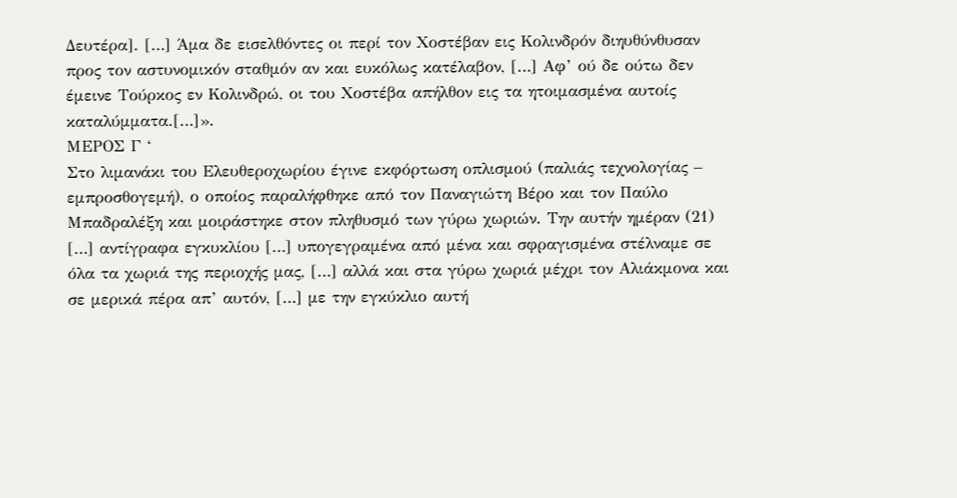Δευτέρα]. […] Άμα δε εισελθόντες οι περί τον Χοστέβαν εις Κολινδρόν διηυθύνθυσαν προς τον αστυνομικόν σταθμόν αν και ευκόλως κατέλαβον, […] Αφ’ ού δε ούτω δεν έμεινε Τούρκος εν Κολινδρώ, οι του Χοστέβα απήλθον εις τα ητοιμασμένα αυτοίς καταλύμματα.[…]».
MEΡOΣ Γ ‘
Στο λιμανάκι του Ελευθεροχωρίου έγινε εκφόρτωση οπλισμού (παλιάς τεχνολογίας – εμπροσθογεμή), ο οποίος παραλήφθηκε από τον Παναγιώτη Βέρο και τον Παύλο Μπαδραλέξη και μοιράστηκε στον πληθυσμό των γύρω χωριών. Την αυτήν ημέραν (21) […] αντίγραφα εγκυκλίου […] υπογεγραμένα από μένα και σφραγισμένα στέλναμε σε όλα τα χωριά της περιοχής μας, […] αλλά και στα γύρω χωριά μέχρι τον Αλιάκμονα και σε μερικά πέρα απ’ αυτόν, […] με την εγκύκλιο αυτή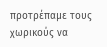προτρέπαμε τους χωρικούς να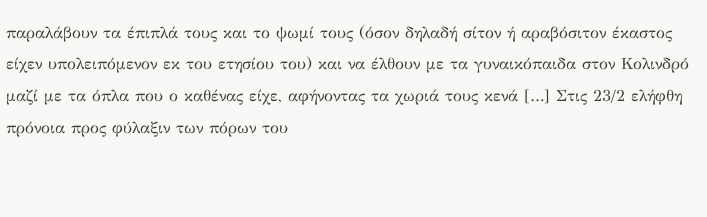παραλάβουν τα έπιπλά τους και το ψωμί τους (όσον δηλαδή σίτον ή αραβόσιτον έκαστος είχεν υπολειπόμενον εκ του ετησίου του) και να έλθουν με τα γυναικόπαιδα στον Κολινδρό μαζί με τα όπλα που ο καθένας είχε, αφήνοντας τα χωριά τους κενά […] Στις 23/2 ελήφθη πρόνοια προς φύλαξιν των πόρων του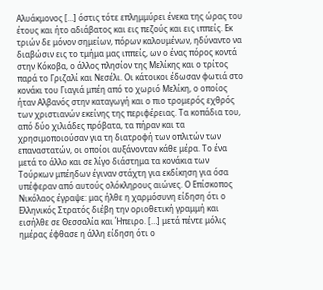Αλυάκμονος […] όστις τότε επλημμύρει ένεκα της ώρας του έτους και ήτο αδιάβατος και εις πεζούς και εις ιππείς. Εκ τριών δε μόνον σημείων, πόρων καλουμένων, ηδύναντο να διαβώσιν εις το τμήμα μας ιππείς, ων ο ένας πόρος κοντά στην Κόκοβα, ο άλλος πλησίον της Μελίκης και ο τρίτος παρά το Γριζαλί και Νεσέλι. Οι κάτοικοι έδωσαν φωτιά στο κονάκι του Γιαγιά μπέη από το χωριό Μελίκη, ο οποίος ήταν Αλβανός στην καταγωγή και ο πιο τρομερός εχθρός των χριστιανών εκείνης της περιφέρειας. Τα κοπάδια του, από δύο χιλιάδες πρόβατα, τα πήραν και τα χρησιμοποιούσαν για τη διατροφή των οπλιτών των επαναστατών, οι οποίοι αυξάνονταν κάθε μέρα. Το ένα μετά το άλλο και σε λίγο διάστημα τα κονάκια των Τούρκων μπέηδων έγιναν στάχτη για εκδίκηση για όσα υπέφεραν από αυτούς ολόκληρους αιώνες. Ο Επίσκοπος Νικόλαος έγραψε: μας ήλθε η χαρμόσυνη είδηση ότι ο Ελληνικός Στρατός διέβη την οριοθετική γραμμή και εισήλθε σε Θεσσαλία και Ήπειρο. […] μετά πέντε μόλις ημέρας έφθασε η άλλη είδηση ότι ο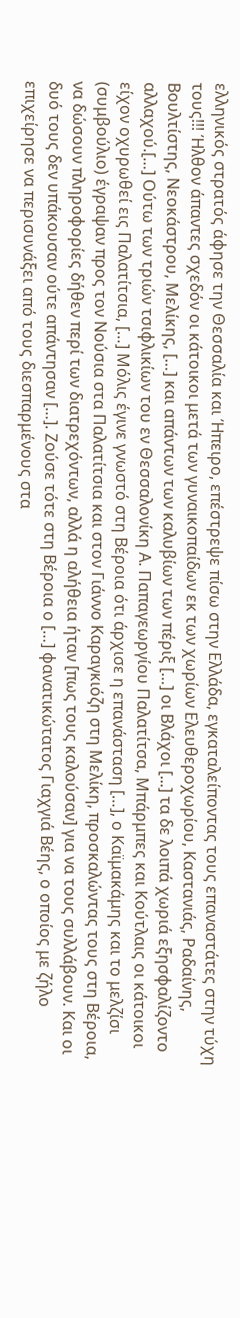ελληνικός στρατός άφησε την Θεσσαλία και Ήπειρο, επέστρεψε πίσω στην Ελλάδα, εγκαταλείποντας τους επαναστάτες στην τύχη τους!!! Ήλθον άπαντες σχεδόν οι κάτοικοι μετά των γυναικοπαίδων εκ των χωρίων Ελευθεροχωρίου, Καστανιάς, Ραδαίνης, Βουλτίστης, Νεοκάστρου, Μελίκης, […] και απάντων των καλυβίων των πέριξ […] οι Βλάχοι [...] τα δε λοιπά χωριά εξησφαλίζοντο αλλαχού.[…] Ούτω των τριών τσιφλικίων του εν Θεσσαλονίκη Α. Παπαγεωργίου Παλατίτσα, Μπάρμπες και Κούτλαις οι κάτοικοι είχον οχυρωθεί εις Παλατίτσια, […] Μόλις έγινε γνωστό στη Βέροια ότι άρχισε η επανάσταση […], ο Καϊμακάμης και το μελζίσι (συμβούλιο) έγραψαν προς τον Νούσια στα Παλατίτσια και στον Γιάννο Καραγκιόζη στη Μελίκη, προσκαλώντας τους στη Βέροια, να δώσουν πληροφορίες δήθεν περί των διατρεχόντων, αλλά η αλήθεια ήταν [πως τους καλούσαν] για να τους συλλάβουν. Και οι δυό τους δεν υπάκουσαν ούτε απάντησαν […]. Ζούσε τότε στη Βέροια ο […] φανατικώτατος Γιαχγιά Βέης, ο οποίος με ζήλο επιχείρησε να περισυνάξει από τους διεσπαρμένους στα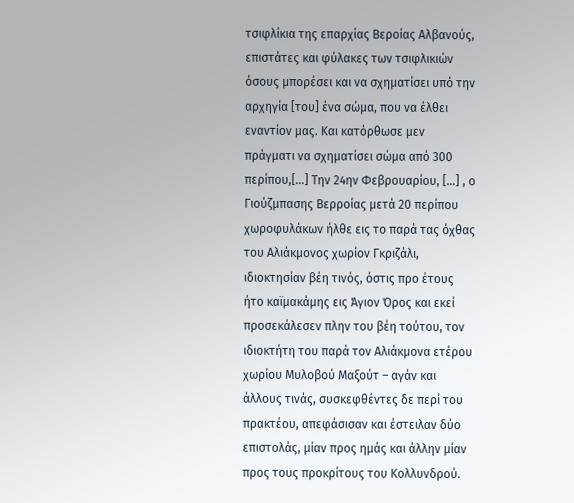τσιφλίκια της επαρχίας Βεροίας Αλβανούς, επιστάτες και φύλακες των τσιφλικιών όσους μπορέσει και να σχηματίσει υπό την αρχηγία [του] ένα σώμα, που να έλθει εναντίον μας. Και κατόρθωσε μεν πράγματι να σχηματίσει σώμα από 300 περίπου,[…] Tην 24ην Φεβρουαρίου, […] , ο Γιούζμπασης Βερροίας μετά 20 περίπου χωροφυλάκων ήλθε εις το παρά τας όχθας του Αλιάκμονος χωρίον Γκριζάλι, ιδιοκτησίαν βέη τινός, όστις προ έτους ήτο καϊμακάμης εις Άγιον Όρος και εκεί προσεκάλεσεν πλην του βέη τούτου, τον ιδιοκτήτη του παρά τον Αλιάκμονα ετέρου χωρίου Μυλοβού Μαξούτ – αγάν και άλλους τινάς, συσκεφθέντες δε περί του πρακτέου, απεφάσισαν και έστειλαν δύο επιστολάς, μίαν προς ημάς και άλλην μίαν προς τους προκρίτους του Κολλυνδρού.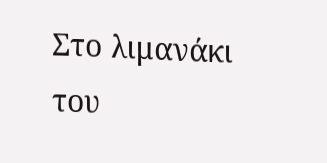Στο λιμανάκι του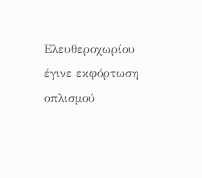Ελευθεροχωρίου έγινε εκφόρτωση οπλισμού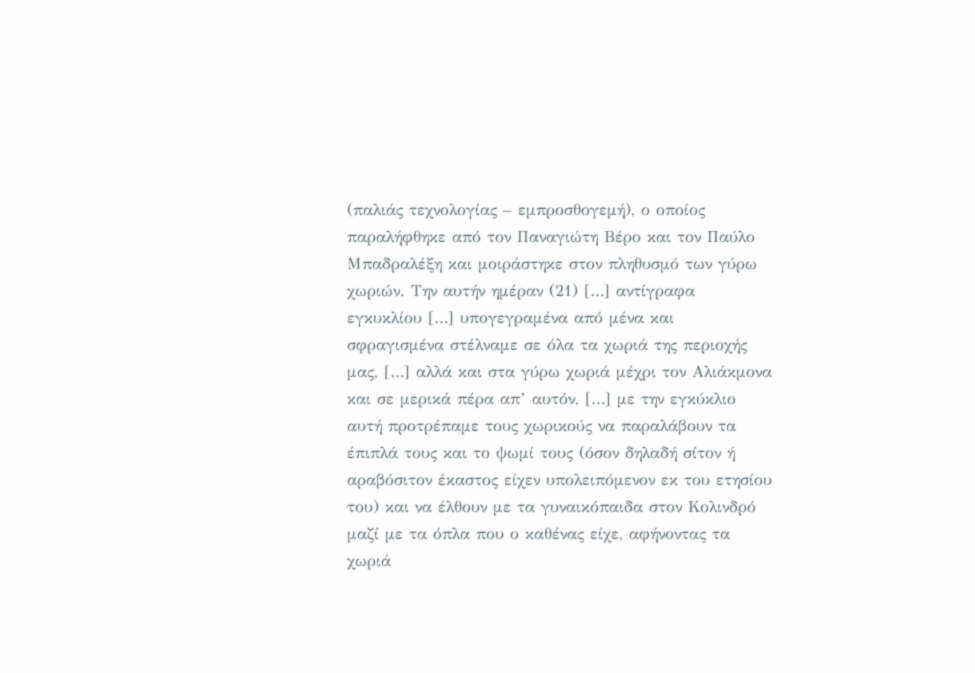(παλιάς τεχνολογίας – εμπροσθογεμή), ο οποίος παραλήφθηκε από τον Παναγιώτη Βέρο και τον Παύλο Μπαδραλέξη και μοιράστηκε στον πληθυσμό των γύρω χωριών. Την αυτήν ημέραν (21) […] αντίγραφα εγκυκλίου […] υπογεγραμένα από μένα και σφραγισμένα στέλναμε σε όλα τα χωριά της περιοχής μας, […] αλλά και στα γύρω χωριά μέχρι τον Αλιάκμονα και σε μερικά πέρα απ’ αυτόν, […] με την εγκύκλιο αυτή προτρέπαμε τους χωρικούς να παραλάβουν τα έπιπλά τους και το ψωμί τους (όσον δηλαδή σίτον ή αραβόσιτον έκαστος είχεν υπολειπόμενον εκ του ετησίου του) και να έλθουν με τα γυναικόπαιδα στον Κολινδρό μαζί με τα όπλα που ο καθένας είχε, αφήνοντας τα χωριά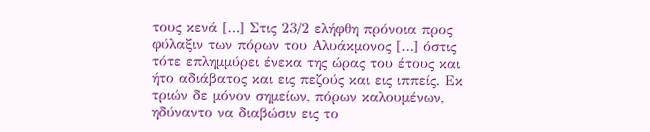τους κενά […] Στις 23/2 ελήφθη πρόνοια προς φύλαξιν των πόρων του Αλυάκμονος […] όστις τότε επλημμύρει ένεκα της ώρας του έτους και ήτο αδιάβατος και εις πεζούς και εις ιππείς. Εκ τριών δε μόνον σημείων, πόρων καλουμένων, ηδύναντο να διαβώσιν εις το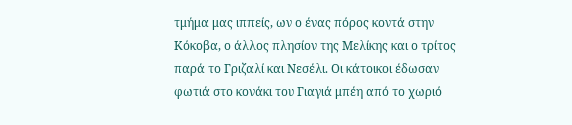τμήμα μας ιππείς, ων ο ένας πόρος κοντά στην Κόκοβα, ο άλλος πλησίον της Μελίκης και ο τρίτος παρά το Γριζαλί και Νεσέλι. Οι κάτοικοι έδωσαν φωτιά στο κονάκι του Γιαγιά μπέη από το χωριό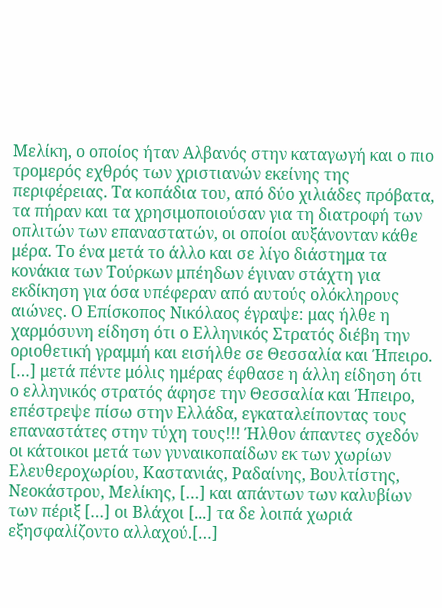Μελίκη, ο οποίος ήταν Αλβανός στην καταγωγή και ο πιο τρομερός εχθρός των χριστιανών εκείνης της περιφέρειας. Τα κοπάδια του, από δύο χιλιάδες πρόβατα, τα πήραν και τα χρησιμοποιούσαν για τη διατροφή των οπλιτών των επαναστατών, οι οποίοι αυξάνονταν κάθε μέρα. Το ένα μετά το άλλο και σε λίγο διάστημα τα κονάκια των Τούρκων μπέηδων έγιναν στάχτη για εκδίκηση για όσα υπέφεραν από αυτούς ολόκληρους αιώνες. Ο Επίσκοπος Νικόλαος έγραψε: μας ήλθε η χαρμόσυνη είδηση ότι ο Ελληνικός Στρατός διέβη την οριοθετική γραμμή και εισήλθε σε Θεσσαλία και Ήπειρο. […] μετά πέντε μόλις ημέρας έφθασε η άλλη είδηση ότι ο ελληνικός στρατός άφησε την Θεσσαλία και Ήπειρο, επέστρεψε πίσω στην Ελλάδα, εγκαταλείποντας τους επαναστάτες στην τύχη τους!!! Ήλθον άπαντες σχεδόν οι κάτοικοι μετά των γυναικοπαίδων εκ των χωρίων Ελευθεροχωρίου, Καστανιάς, Ραδαίνης, Βουλτίστης, Νεοκάστρου, Μελίκης, […] και απάντων των καλυβίων των πέριξ […] οι Βλάχοι [...] τα δε λοιπά χωριά εξησφαλίζοντο αλλαχού.[…]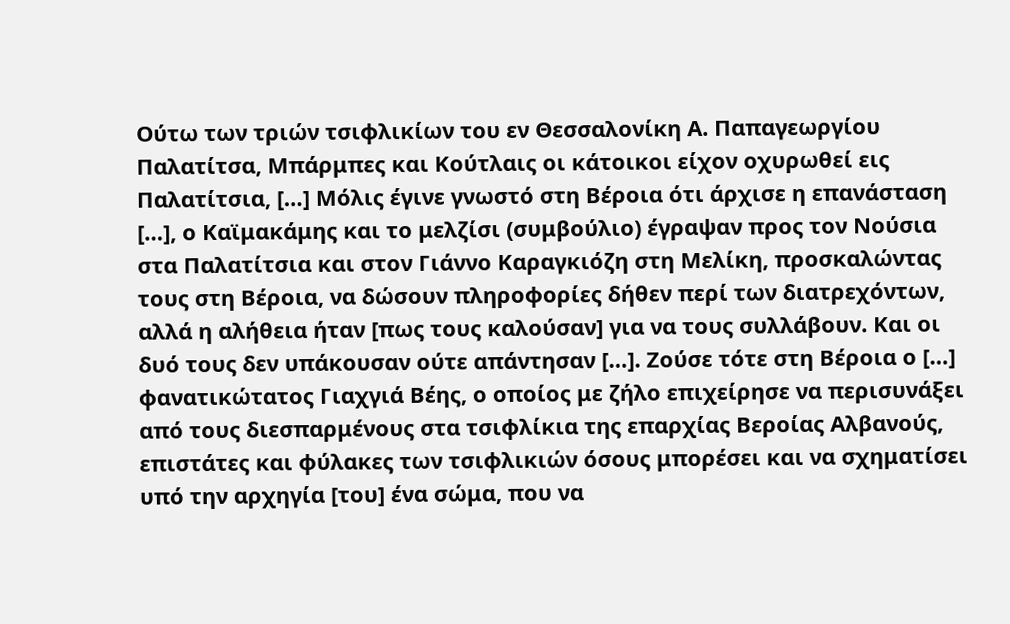Ούτω των τριών τσιφλικίων του εν Θεσσαλονίκη Α. Παπαγεωργίου Παλατίτσα, Μπάρμπες και Κούτλαις οι κάτοικοι είχον οχυρωθεί εις Παλατίτσια, […] Μόλις έγινε γνωστό στη Βέροια ότι άρχισε η επανάσταση […], ο Καϊμακάμης και το μελζίσι (συμβούλιο) έγραψαν προς τον Νούσια στα Παλατίτσια και στον Γιάννο Καραγκιόζη στη Μελίκη, προσκαλώντας τους στη Βέροια, να δώσουν πληροφορίες δήθεν περί των διατρεχόντων, αλλά η αλήθεια ήταν [πως τους καλούσαν] για να τους συλλάβουν. Και οι δυό τους δεν υπάκουσαν ούτε απάντησαν […]. Ζούσε τότε στη Βέροια ο […] φανατικώτατος Γιαχγιά Βέης, ο οποίος με ζήλο επιχείρησε να περισυνάξει από τους διεσπαρμένους στα τσιφλίκια της επαρχίας Βεροίας Αλβανούς, επιστάτες και φύλακες των τσιφλικιών όσους μπορέσει και να σχηματίσει υπό την αρχηγία [του] ένα σώμα, που να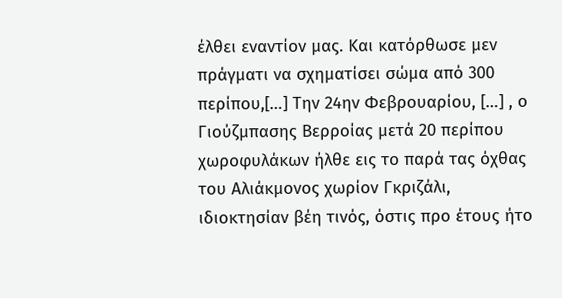έλθει εναντίον μας. Και κατόρθωσε μεν πράγματι να σχηματίσει σώμα από 300 περίπου,[…] Tην 24ην Φεβρουαρίου, […] , ο Γιούζμπασης Βερροίας μετά 20 περίπου χωροφυλάκων ήλθε εις το παρά τας όχθας του Αλιάκμονος χωρίον Γκριζάλι, ιδιοκτησίαν βέη τινός, όστις προ έτους ήτο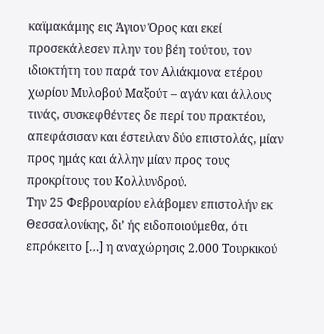καϊμακάμης εις Άγιον Όρος και εκεί προσεκάλεσεν πλην του βέη τούτου, τον ιδιοκτήτη του παρά τον Αλιάκμονα ετέρου χωρίου Μυλοβού Μαξούτ – αγάν και άλλους τινάς, συσκεφθέντες δε περί του πρακτέου, απεφάσισαν και έστειλαν δύο επιστολάς, μίαν προς ημάς και άλλην μίαν προς τους προκρίτους του Κολλυνδρού.
Την 25 Φεβρουαρίου ελάβομεν επιστολήν εκ Θεσσαλονίκης, δι’ ής ειδοποιούμεθα, ότι επρόκειτο […] η αναχώρησις 2.000 Τουρκικού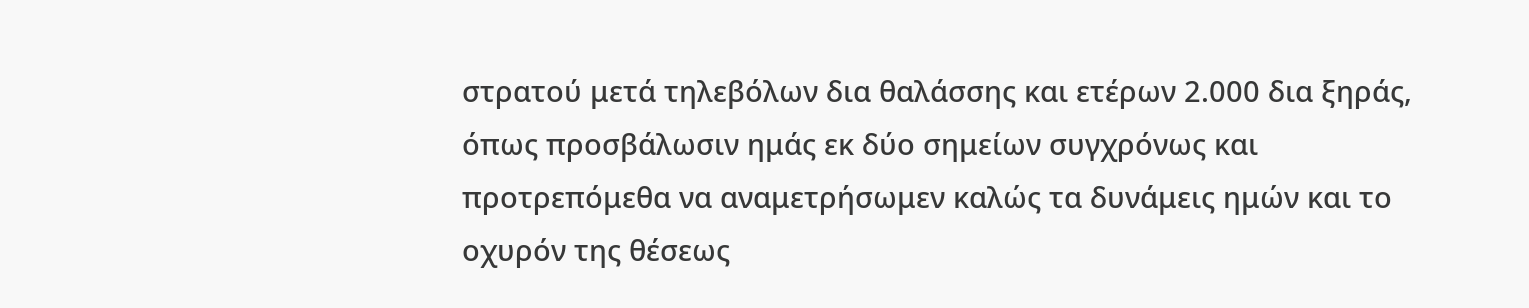στρατού μετά τηλεβόλων δια θαλάσσης και ετέρων 2.000 δια ξηράς, όπως προσβάλωσιν ημάς εκ δύο σημείων συγχρόνως και προτρεπόμεθα να αναμετρήσωμεν καλώς τα δυνάμεις ημών και το οχυρόν της θέσεως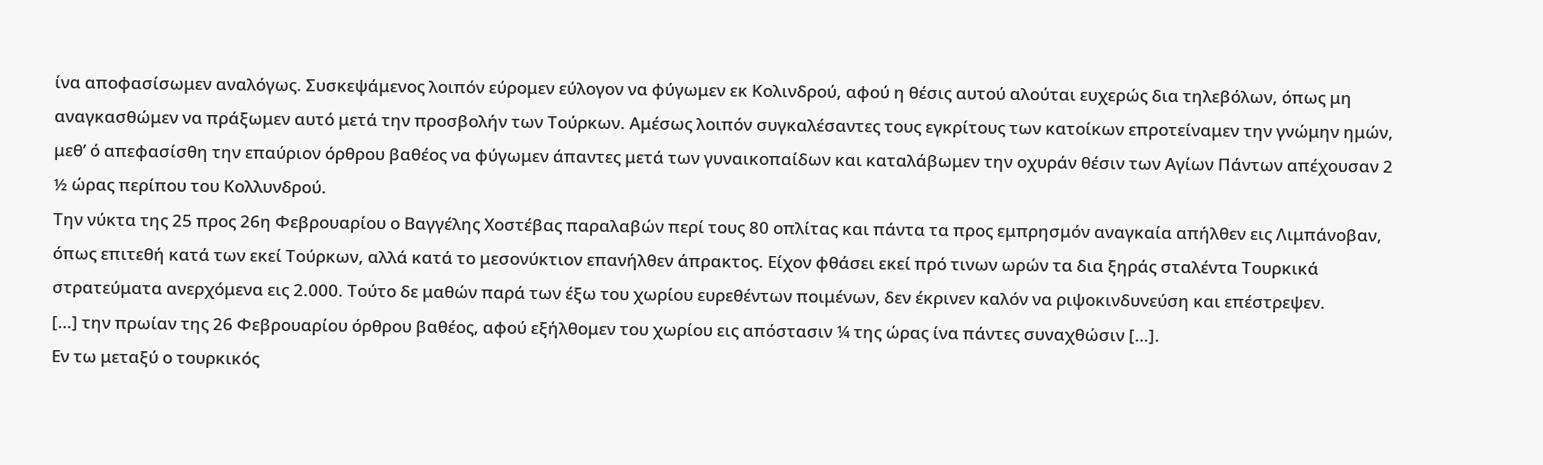ίνα αποφασίσωμεν αναλόγως. Συσκεψάμενος λοιπόν εύρομεν εύλογον να φύγωμεν εκ Κολινδρού, αφού η θέσις αυτού αλούται ευχερώς δια τηλεβόλων, όπως μη αναγκασθώμεν να πράξωμεν αυτό μετά την προσβολήν των Τούρκων. Αμέσως λοιπόν συγκαλέσαντες τους εγκρίτους των κατοίκων επροτείναμεν την γνώμην ημών, μεθ’ ό απεφασίσθη την επαύριον όρθρου βαθέος να φύγωμεν άπαντες μετά των γυναικοπαίδων και καταλάβωμεν την οχυράν θέσιν των Αγίων Πάντων απέχουσαν 2 ½ ώρας περίπου του Κολλυνδρού.
Την νύκτα της 25 προς 26η Φεβρουαρίου ο Βαγγέλης Χοστέβας παραλαβών περί τους 80 οπλίτας και πάντα τα προς εμπρησμόν αναγκαία απήλθεν εις Λιμπάνοβαν, όπως επιτεθή κατά των εκεί Τούρκων, αλλά κατά το μεσονύκτιον επανήλθεν άπρακτος. Είχον φθάσει εκεί πρό τινων ωρών τα δια ξηράς σταλέντα Τουρκικά στρατεύματα ανερχόμενα εις 2.000. Τούτο δε μαθών παρά των έξω του χωρίου ευρεθέντων ποιμένων, δεν έκρινεν καλόν να ριψοκινδυνεύση και επέστρεψεν.
[…] την πρωίαν της 26 Φεβρουαρίου όρθρου βαθέος, αφού εξήλθομεν του χωρίου εις απόστασιν ¼ της ώρας ίνα πάντες συναχθώσιν […].
Εν τω μεταξύ ο τουρκικός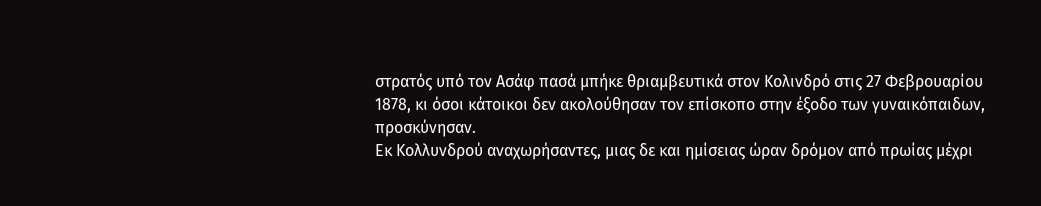στρατός υπό τον Ασάφ πασά μπήκε θριαμβευτικά στον Κολινδρό στις 27 Φεβρουαρίου 1878, κι όσοι κάτοικοι δεν ακολούθησαν τον επίσκοπο στην έξοδο των γυναικόπαιδων, προσκύνησαν.
Εκ Κολλυνδρού αναχωρήσαντες, μιας δε και ημίσειας ώραν δρόμον από πρωίας μέχρι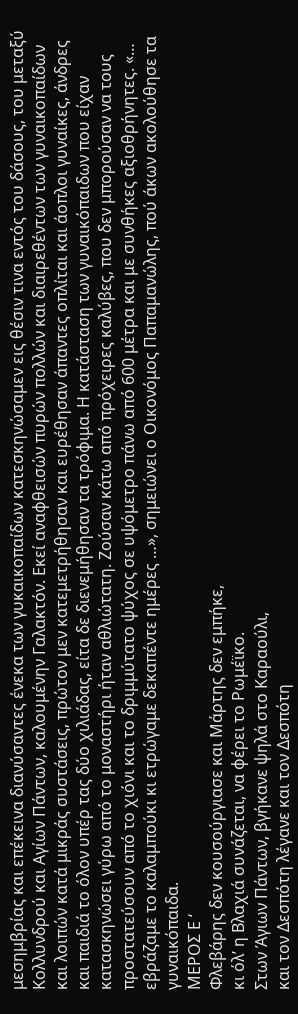μεσημβρίας και επέκεινα διανύσαντες ένεκα των γυκαικοπαίδων κατεσκηνώσαμεν εις θέσιν τινα εντός του δάσους, του μεταξύ Κολλυνδρού και Αγίων Πάντων, καλουμένην Γαλακτόν. Εκεί αναφθεισών πυρών πολλών και διαιρεθέντων των γυναικοπαίδων και λοιπών κατά μικράς συστάσεις, πρώτον μεν κατεμετρήθησαν και ευρέθησαν άπαντες οπλίται και άοπλοι γυναίκες, άνδρες και παιδιά το όλον υπέρ τας δύο χιλιάδας, είτα δε διενεμήθησαν τα τρόφιμα. Η κατάσταση των γυναικόπαιδων που είχαν κατασκηνώσει γύρω από το μοναστήρι ήταν αθλιώτατη. Ζούσαν κάτω από πρόχειρες καλύβες, που δεν μπορούσαν να τους προστατεύσουν από το χιόνι και το δριμμύτατο ψύχος σε υψόμετρο πάνω από 600 μέτρα και με συνθήκες αξιοθρήνητες. «… εβράζαμε το καλαμπούκι κι ετρώγαμε δεκαπέντε ημέρες …», σημειώνει ο Οικονόμος Παπαμανώλης, πού άκων ακολούθησε τα γυναικόπαιδα.
MEΡOΣ Ε ‘
Φλεβάρης δεν κουσούργιασε και Μάρτης δεν εμπήκε,
κι όλ’ η Βλαχιά συνάζεται, να φέρει το Ρωμέϊκο.
Στων Άγιων Πάντων, βγήκανε ψηλά στο Καραούλι,
και τον Δεσπότη λέγανε και τον Δεσπότη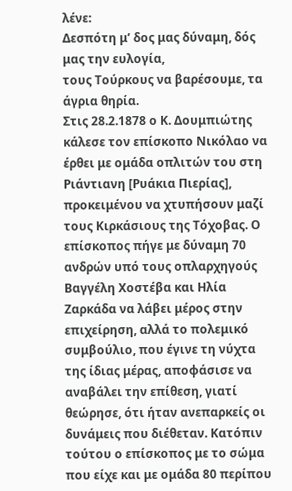λένε:
Δεσπότη μ’ δος μας δύναμη, δός μας την ευλογία,
τους Τούρκους να βαρέσουμε, τα άγρια θηρία.
Στις 28.2.1878 ο Κ. Δουμπιώτης κάλεσε τον επίσκοπο Νικόλαο να έρθει με ομάδα οπλιτών του στη Ριάντιανη [Ρυάκια Πιερίας], προκειμένου να χτυπήσουν μαζί τους Κιρκάσιους της Τόχοβας. Ο επίσκοπος πήγε με δύναμη 70 ανδρών υπό τους οπλαρχηγούς Βαγγέλη Χοστέβα και Ηλία Ζαρκάδα να λάβει μέρος στην επιχείρηση, αλλά το πολεμικό συμβούλιο, που έγινε τη νύχτα της ίδιας μέρας, αποφάσισε να αναβάλει την επίθεση, γιατί θεώρησε, ότι ήταν ανεπαρκείς οι δυνάμεις που διέθεταν. Κατόπιν τούτου ο επίσκοπος με το σώμα που είχε και με ομάδα 80 περίπου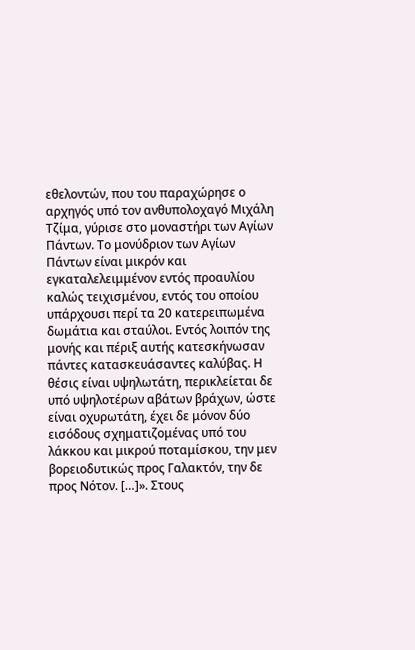εθελοντών, που του παραχώρησε ο αρχηγός υπό τον ανθυπολοχαγό Μιχάλη Τζίμα, γύρισε στο μοναστήρι των Αγίων Πάντων. Το μονύδριον των Αγίων Πάντων είναι μικρόν και εγκαταλελειμμένον εντός προαυλίου καλώς τειχισμένου, εντός του οποίου υπάρχουσι περί τα 20 κατερειπωμένα δωμάτια και σταύλοι. Εντός λοιπόν της μονής και πέριξ αυτής κατεσκήνωσαν πάντες κατασκευάσαντες καλύβας. Η θέσις είναι υψηλωτάτη, περικλείεται δε υπό υψηλοτέρων αβάτων βράχων, ώστε είναι οχυρωτάτη, έχει δε μόνον δύο εισόδους σχηματιζομένας υπό του λάκκου και μικρού ποταμίσκου, την μεν βορειοδυτικώς προς Γαλακτόν, την δε προς Νότον. […]». Στους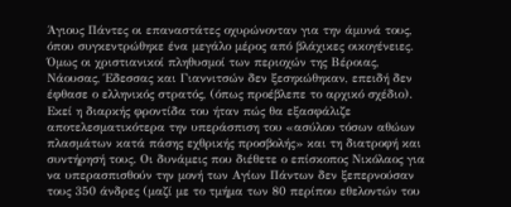Άγιους Πάντες οι επαναστάτες οχυρώνονταν για την άμυνά τους, όπου συγκεντρώθηκε ένα μεγάλο μέρος από βλάχικες οικογένειες. Όμως οι χριστιανικοί πληθυσμοί των περιοχών της Βέροιας, Νάουσας, Έδεσσας και Γιαννιτσών δεν ξεσηκώθηκαν, επειδή δεν έφθασε ο ελληνικός στρατός, (όπως προέβλεπε το αρχικό σχέδιο).
Εκεί η διαρκής φροντίδα του ήταν πώς θα εξασφάλιζε αποτελεσματικότερα την υπεράσπιση του «ασύλου τόσων αθώων πλασμάτων κατά πάσης εχθρικής προσβολής» και τη διατροφή και συντήρησή τους. Οι δυνάμεις που διέθετε ο επίσκοπος Νικόλαος για να υπερασπισθούν την μονή των Αγίων Πάντων δεν ξεπερνούσαν τους 350 άνδρες (μαζί με το τμήμα των 80 περίπου εθελοντών του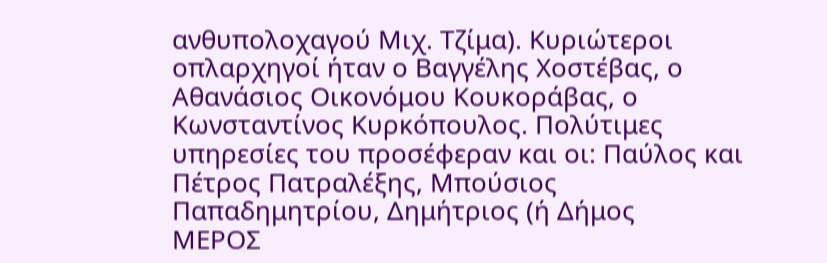ανθυπολοχαγού Μιχ. Τζίμα). Κυριώτεροι οπλαρχηγοί ήταν ο Βαγγέλης Χοστέβας, ο Αθανάσιος Οικονόμου Κουκοράβας, ο Κωνσταντίνος Κυρκόπουλος. Πολύτιμες υπηρεσίες του προσέφεραν και οι: Παύλος και Πέτρος Πατραλέξης, Μπούσιος Παπαδημητρίου, Δημήτριος (ή Δήμος
MEΡOΣ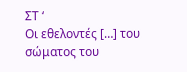ΣΤ ‘
Οι εθελοντές […] του σώματος του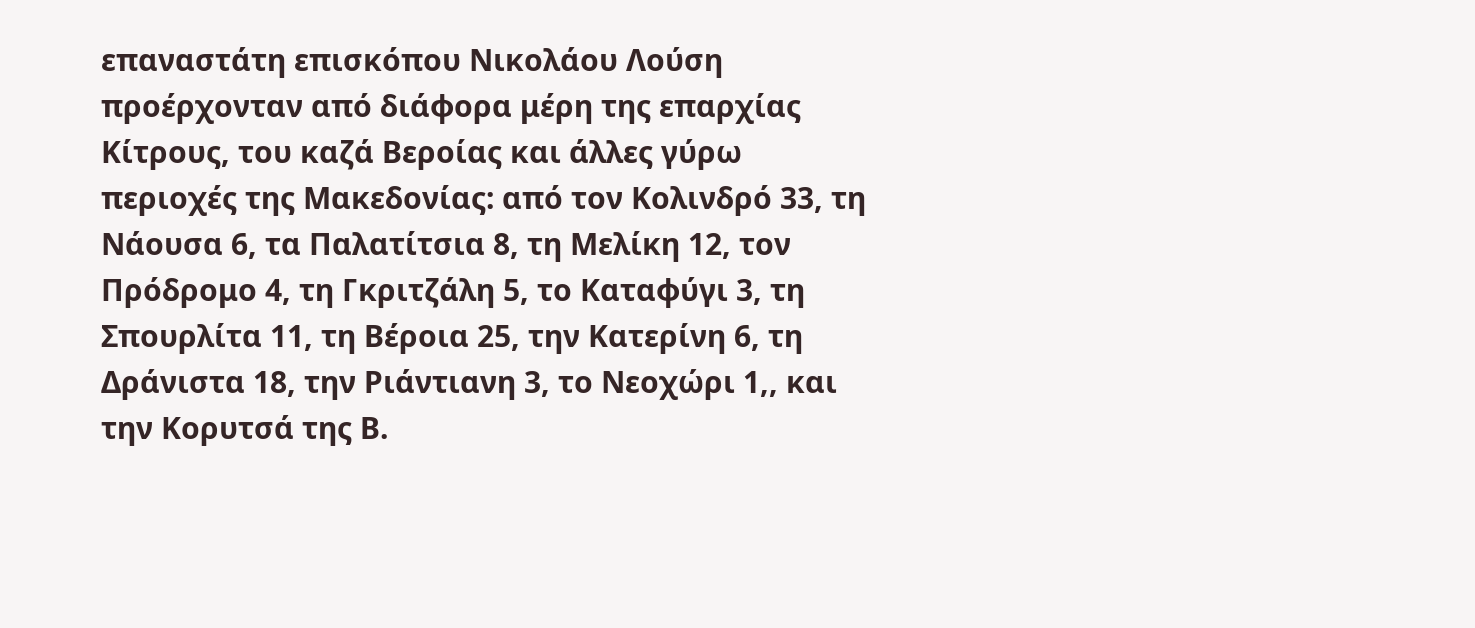επαναστάτη επισκόπου Νικολάου Λούση προέρχονταν από διάφορα μέρη της επαρχίας Κίτρους, του καζά Βεροίας και άλλες γύρω περιοχές της Μακεδονίας: από τον Κολινδρό 33, τη Νάουσα 6, τα Παλατίτσια 8, τη Μελίκη 12, τον Πρόδρομο 4, τη Γκριτζάλη 5, το Καταφύγι 3, τη Σπουρλίτα 11, τη Βέροια 25, την Κατερίνη 6, τη Δράνιστα 18, την Ριάντιανη 3, το Νεοχώρι 1,, και την Κορυτσά της Β.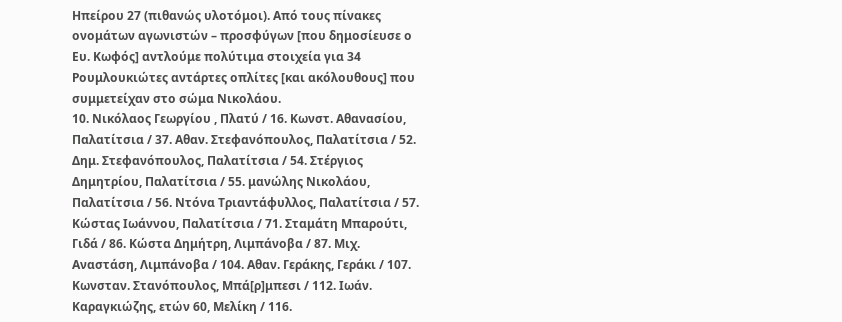Ηπείρου 27 (πιθανώς υλοτόμοι). Από τους πίνακες ονομάτων αγωνιστών – προσφύγων [που δημοσίευσε ο Ευ. Κωφός] αντλούμε πολύτιμα στοιχεία για 34 Ρουμλουκιώτες αντάρτες οπλίτες [και ακόλουθους] που συμμετείχαν στο σώμα Νικολάου.
10. Νικόλαος Γεωργίου , Πλατύ / 16. Κωνστ. Αθανασίου, Παλατίτσια / 37. Αθαν. Στεφανόπουλος, Παλατίτσια / 52. Δημ. Στεφανόπουλος, Παλατίτσια / 54. Στέργιος Δημητρίου, Παλατίτσια / 55. μανώλης Νικολάου, Παλατίτσια / 56. Ντόνα Τριαντάφυλλος, Παλατίτσια / 57. Κώστας Ιωάννου, Παλατίτσια / 71. Σταμάτη Μπαρούτι, Γιδά / 86. Κώστα Δημήτρη, Λιμπάνοβα / 87. Μιχ. Αναστάση, Λιμπάνοβα / 104. Αθαν. Γεράκης, Γεράκι / 107. Κωνσταν. Στανόπουλος, Μπά[ρ]μπεσι / 112. Ιωάν. Καραγκιώζης, ετών 60, Μελίκη / 116.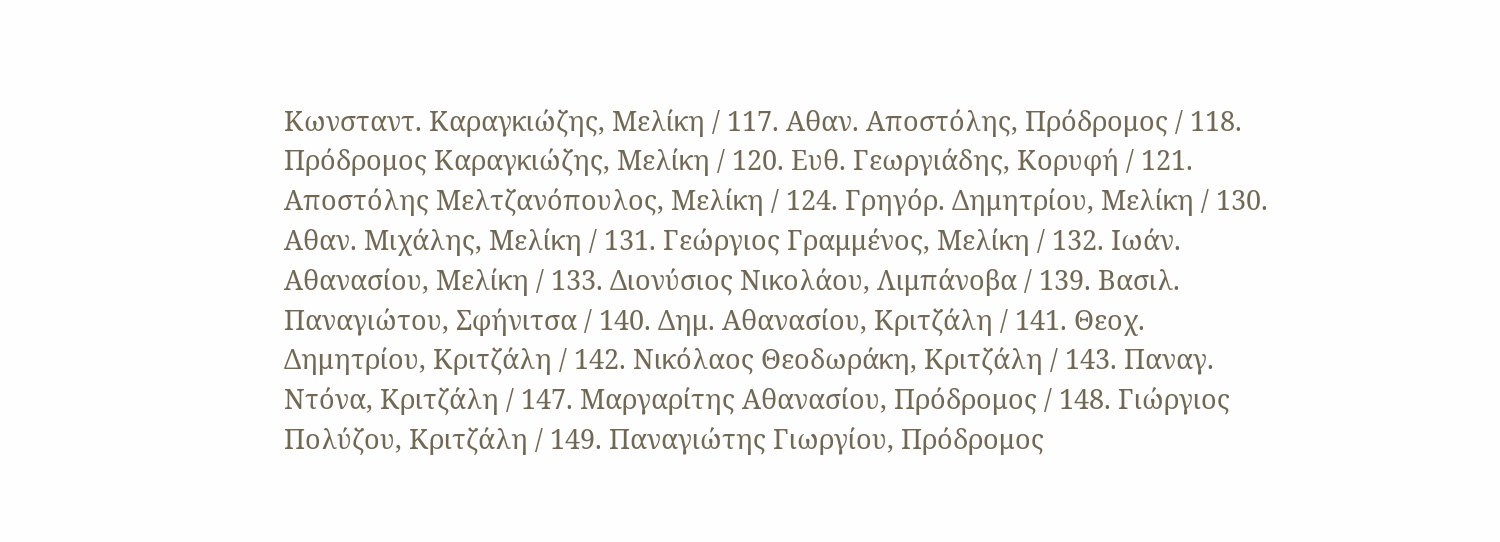Κωνσταντ. Καραγκιώζης, Μελίκη / 117. Αθαν. Αποστόλης, Πρόδρομος / 118. Πρόδρομος Καραγκιώζης, Μελίκη / 120. Ευθ. Γεωργιάδης, Κορυφή / 121. Αποστόλης Μελτζανόπουλος, Μελίκη / 124. Γρηγόρ. Δημητρίου, Μελίκη / 130. Αθαν. Μιχάλης, Μελίκη / 131. Γεώργιος Γραμμένος, Μελίκη / 132. Ιωάν. Αθανασίου, Μελίκη / 133. Διονύσιος Νικολάου, Λιμπάνοβα / 139. Βασιλ. Παναγιώτου, Σφήνιτσα / 140. Δημ. Αθανασίου, Κριτζάλη / 141. Θεοχ. Δημητρίου, Κριτζάλη / 142. Νικόλαος Θεοδωράκη, Κριτζάλη / 143. Παναγ. Ντόνα, Κριτζάλη / 147. Μαργαρίτης Αθανασίου, Πρόδρομος / 148. Γιώργιος Πολύζου, Κριτζάλη / 149. Παναγιώτης Γιωργίου, Πρόδρομος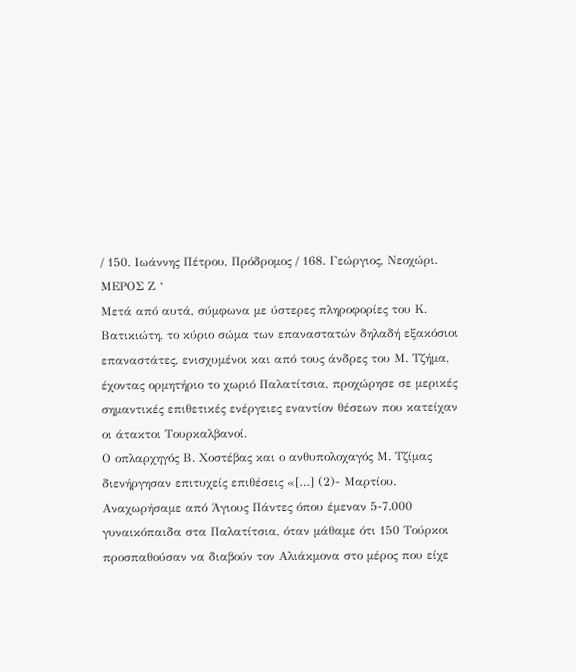/ 150. Ιωάννης Πέτρου, Πρόδρομος / 168. Γεώργιος, Νεοχώρι.
MEΡOΣ Ζ ‘
Μετά από αυτά, σύμφωνα με ύστερες πληροφορίες του Κ. Βατικιώτη, το κύριο σώμα των επαναστατών δηλαδή εξακόσιοι επαναστάτες, ενισχυμένοι και από τους άνδρες του Μ. Τζήμα, έχοντας ορμητήριο το χωριό Παλατίτσια, προχώρησε σε μερικές σημαντικές επιθετικές ενέργειες εναντίον θέσεων που κατείχαν οι άτακτοι Τουρκαλβανοί.
Ο οπλαρχηγός Β. Χοστέβας και ο ανθυπολοχαγός Μ. Τζίμας διενήργησαν επιτυχείς επιθέσεις «[…] (2)- Μαρτίου. Αναχωρήσαμε από Άγιους Πάντες όπου έμεναν 5-7.000 γυναικόπαιδα στα Παλατίτσια, όταν μάθαμε ότι 150 Τούρκοι προσπαθούσαν να διαβούν τον Αλιάκμονα στο μέρος που είχε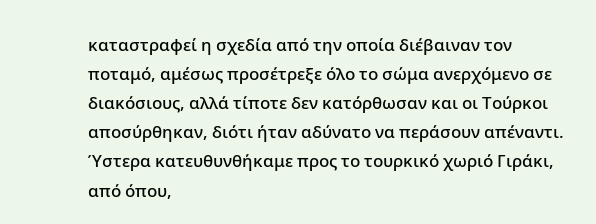καταστραφεί η σχεδία από την οποία διέβαιναν τον ποταμό, αμέσως προσέτρεξε όλο το σώμα ανερχόμενο σε διακόσιους, αλλά τίποτε δεν κατόρθωσαν και οι Τούρκοι αποσύρθηκαν, διότι ήταν αδύνατο να περάσουν απέναντι. Ύστερα κατευθυνθήκαμε προς το τουρκικό χωριό Γιράκι, από όπου,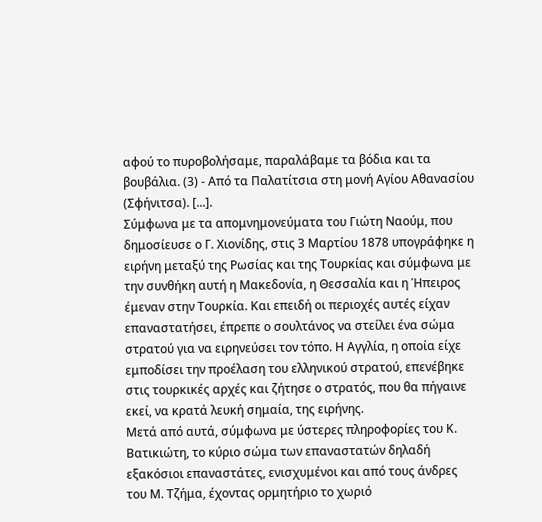αφού το πυροβολήσαμε, παραλάβαμε τα βόδια και τα βουβάλια. (3) - Από τα Παλατίτσια στη μονή Αγίου Αθανασίου (Σφήνιτσα). [...].
Σύμφωνα με τα απομνημονεύματα του Γιώτη Ναούμ, που δημοσίευσε ο Γ. Χιονίδης, στις 3 Μαρτίου 1878 υπογράφηκε η ειρήνη μεταξύ της Ρωσίας και της Τουρκίας και σύμφωνα με την συνθήκη αυτή η Μακεδονία, η Θεσσαλία και η Ήπειρος έμεναν στην Τουρκία. Και επειδή οι περιοχές αυτές είχαν επαναστατήσει, έπρεπε ο σουλτάνος να στείλει ένα σώμα στρατού για να ειρηνεύσει τον τόπο. Η Αγγλία, η οποία είχε εμποδίσει την προέλαση του ελληνικού στρατού, επενέβηκε στις τουρκικές αρχές και ζήτησε ο στρατός, που θα πήγαινε εκεί, να κρατά λευκή σημαία, της ειρήνης.
Μετά από αυτά, σύμφωνα με ύστερες πληροφορίες του Κ. Βατικιώτη, το κύριο σώμα των επαναστατών δηλαδή εξακόσιοι επαναστάτες, ενισχυμένοι και από τους άνδρες του Μ. Τζήμα, έχοντας ορμητήριο το χωριό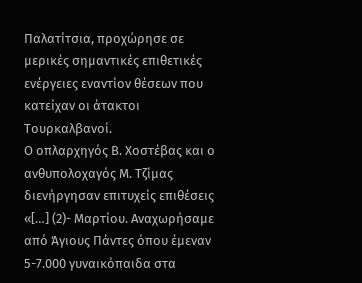Παλατίτσια, προχώρησε σε μερικές σημαντικές επιθετικές ενέργειες εναντίον θέσεων που κατείχαν οι άτακτοι Τουρκαλβανοί.
Ο οπλαρχηγός Β. Χοστέβας και ο ανθυπολοχαγός Μ. Τζίμας διενήργησαν επιτυχείς επιθέσεις «[…] (2)- Μαρτίου. Αναχωρήσαμε από Άγιους Πάντες όπου έμεναν 5-7.000 γυναικόπαιδα στα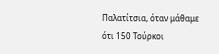Παλατίτσια, όταν μάθαμε ότι 150 Τούρκοι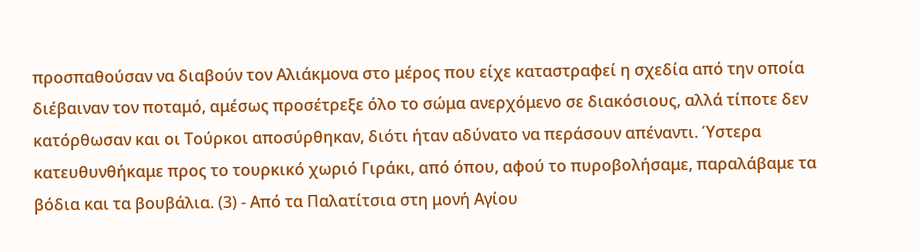προσπαθούσαν να διαβούν τον Αλιάκμονα στο μέρος που είχε καταστραφεί η σχεδία από την οποία διέβαιναν τον ποταμό, αμέσως προσέτρεξε όλο το σώμα ανερχόμενο σε διακόσιους, αλλά τίποτε δεν κατόρθωσαν και οι Τούρκοι αποσύρθηκαν, διότι ήταν αδύνατο να περάσουν απέναντι. Ύστερα κατευθυνθήκαμε προς το τουρκικό χωριό Γιράκι, από όπου, αφού το πυροβολήσαμε, παραλάβαμε τα βόδια και τα βουβάλια. (3) - Από τα Παλατίτσια στη μονή Αγίου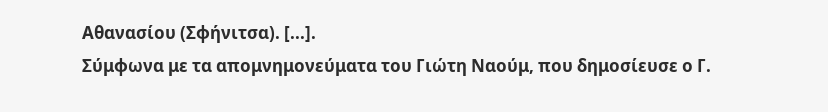Αθανασίου (Σφήνιτσα). [...].
Σύμφωνα με τα απομνημονεύματα του Γιώτη Ναούμ, που δημοσίευσε ο Γ.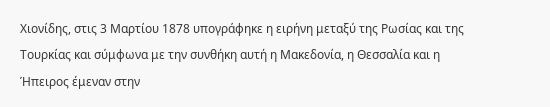Χιονίδης, στις 3 Μαρτίου 1878 υπογράφηκε η ειρήνη μεταξύ της Ρωσίας και της Τουρκίας και σύμφωνα με την συνθήκη αυτή η Μακεδονία, η Θεσσαλία και η Ήπειρος έμεναν στην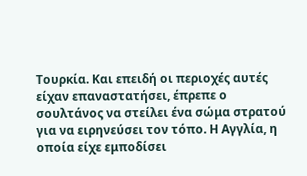Τουρκία. Και επειδή οι περιοχές αυτές είχαν επαναστατήσει, έπρεπε ο σουλτάνος να στείλει ένα σώμα στρατού για να ειρηνεύσει τον τόπο. Η Αγγλία, η οποία είχε εμποδίσει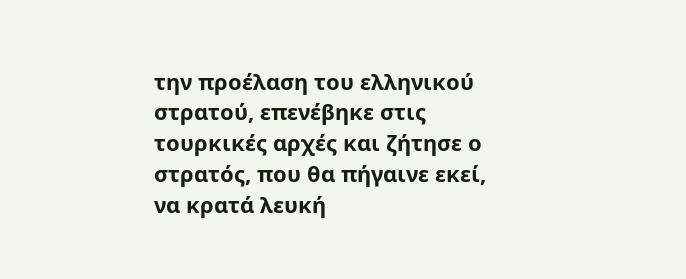την προέλαση του ελληνικού στρατού, επενέβηκε στις τουρκικές αρχές και ζήτησε ο στρατός, που θα πήγαινε εκεί, να κρατά λευκή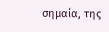σημαία, της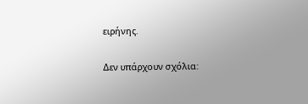ειρήνης.

Δεν υπάρχουν σχόλια: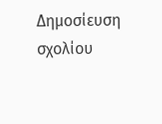Δημοσίευση σχολίου